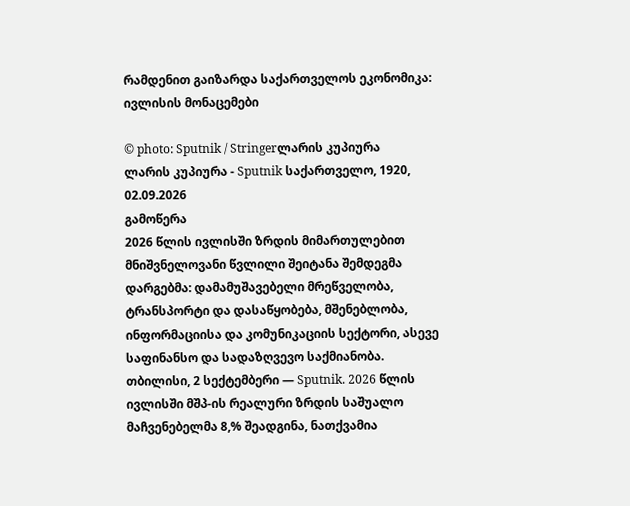რამდენით გაიზარდა საქართველოს ეკონომიკა: ივლისის მონაცემები

© photo: Sputnik / Stringerლარის კუპიურა
ლარის კუპიურა - Sputnik საქართველო, 1920, 02.09.2026
გამოწერა
2026 წლის ივლისში ზრდის მიმართულებით მნიშვნელოვანი წვლილი შეიტანა შემდეგმა დარგებმა: დამამუშავებელი მრეწველობა, ტრანსპორტი და დასაწყობება, მშენებლობა, ინფორმაციისა და კომუნიკაციის სექტორი, ასევე საფინანსო და სადაზღვევო საქმიანობა.
თბილისი, 2 სექტემბერი — Sputnik. 2026 წლის ივლისში მშპ-ის რეალური ზრდის საშუალო მაჩვენებელმა 8,% შეადგინა, ნათქვამია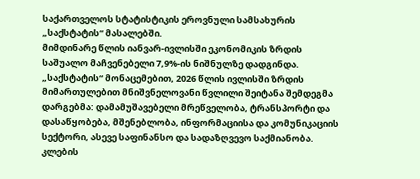საქართველოს სტატისტიკის ეროვნული სამსახურის „საქსტატის“ მასალებში.
მიმდინარე წლის იანვარ-ივლისში ეკონომიკის ზრდის საშუალო მაჩვენებელი 7,9%-ის ნიშნულზე დადგინდა.
„საქსტატის“ მონაცემებით, 2026 წლის ივლისში ზრდის მიმართულებით მნიშვნელოვანი წვლილი შეიტანა შემდეგმა დარგებმა: დამამუშავებელი მრეწველობა, ტრანსპორტი და დასაწყობება, მშენებლობა, ინფორმაციისა და კომუნიკაციის სექტორი, ასევე საფინანსო და სადაზღვევო საქმიანობა.
კლების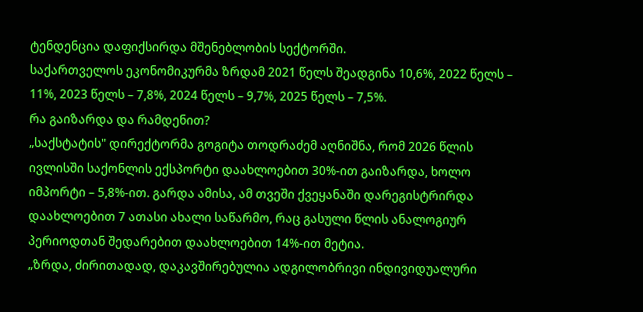ტენდენცია დაფიქსირდა მშენებლობის სექტორში.
საქართველოს ეკონომიკურმა ზრდამ 2021 წელს შეადგინა 10,6%, 2022 წელს – 11%, 2023 წელს – 7,8%, 2024 წელს – 9,7%, 2025 წელს – 7,5%.
რა გაიზარდა და რამდენით?
„საქსტატის" დირექტორმა გოგიტა თოდრაძემ აღნიშნა, რომ 2026 წლის ივლისში საქონლის ექსპორტი დაახლოებით 30%-ით გაიზარდა, ხოლო იმპორტი – 5,8%-ით. გარდა ამისა, ამ თვეში ქვეყანაში დარეგისტრირდა დაახლოებით 7 ათასი ახალი საწარმო, რაც გასული წლის ანალოგიურ პერიოდთან შედარებით დაახლოებით 14%-ით მეტია.
„ზრდა, ძირითადად, დაკავშირებულია ადგილობრივი ინდივიდუალური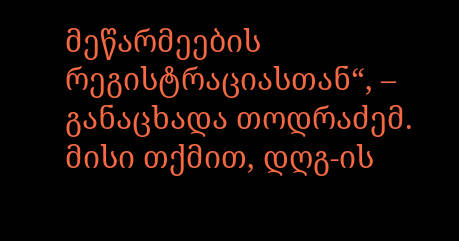მეწარმეების რეგისტრაციასთან“, – განაცხადა თოდრაძემ.
მისი თქმით, დღგ-ის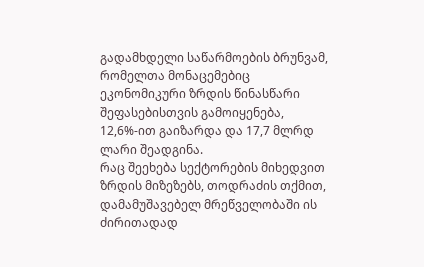გადამხდელი საწარმოების ბრუნვამ, რომელთა მონაცემებიც ეკონომიკური ზრდის წინასწარი შეფასებისთვის გამოიყენება, 12,6%-ით გაიზარდა და 17,7 მლრდ ლარი შეადგინა.
რაც შეეხება სექტორების მიხედვით ზრდის მიზეზებს, თოდრაძის თქმით, დამამუშავებელ მრეწველობაში ის ძირითადად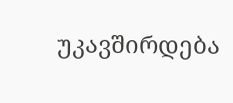უკავშირდება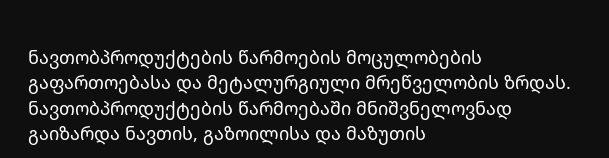ნავთობპროდუქტების წარმოების მოცულობების გაფართოებასა და მეტალურგიული მრეწველობის ზრდას. ნავთობპროდუქტების წარმოებაში მნიშვნელოვნად გაიზარდა ნავთის, გაზოილისა და მაზუთის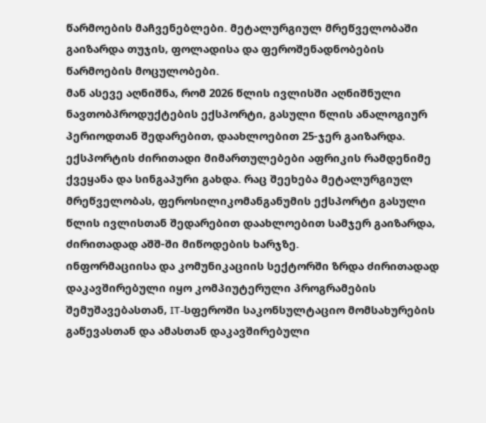წარმოების მაჩვენებლები. მეტალურგიულ მრეწველობაში გაიზარდა თუჯის, ფოლადისა და ფეროშენადნობების წარმოების მოცულობები.
მან ასევე აღნიშნა, რომ 2026 წლის ივლისში აღნიშნული ნავთობპროდუქტების ექსპორტი, გასული წლის ანალოგიურ პერიოდთან შედარებით, დაახლოებით 25-ჯერ გაიზარდა. ექსპორტის ძირითადი მიმართულებები აფრიკის რამდენიმე ქვეყანა და სინგაპური გახდა. რაც შეეხება მეტალურგიულ მრეწველობას, ფეროსილიკომანგანუმის ექსპორტი გასული წლის ივლისთან შედარებით დაახლოებით სამჯერ გაიზარდა, ძირითადად აშშ-ში მიწოდების ხარჯზე.
ინფორმაციისა და კომუნიკაციის სექტორში ზრდა ძირითადად დაკავშირებული იყო კომპიუტერული პროგრამების შემუშავებასთან, IT-სფეროში საკონსულტაციო მომსახურების გაწევასთან და ამასთან დაკავშირებული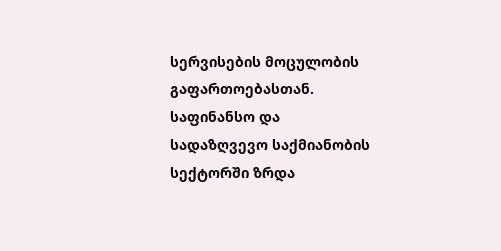სერვისების მოცულობის გაფართოებასთან.
საფინანსო და სადაზღვევო საქმიანობის სექტორში ზრდა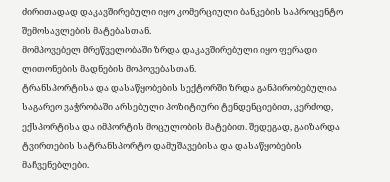ძირითადად დაკავშირებული იყო კომერციული ბანკების საპროცენტო შემოსავლების მატებასთან.
მომპოვებელ მრეწველობაში ზრდა დაკავშირებული იყო ფერადი ლითონების მადნების მოპოვებასთან.
ტრანსპორტისა და დასაწყობების სექტორში ზრდა განპირობებულია საგარეო ვაჭრობაში არსებული პოზიტიური ტენდენციებით, კერძოდ, ექსპორტისა და იმპორტის მოცულობის მატებით. შედეგად, გაიზარდა ტვირთების სატრანსპორტო დამუშავებისა და დასაწყობების მაჩვენებლები.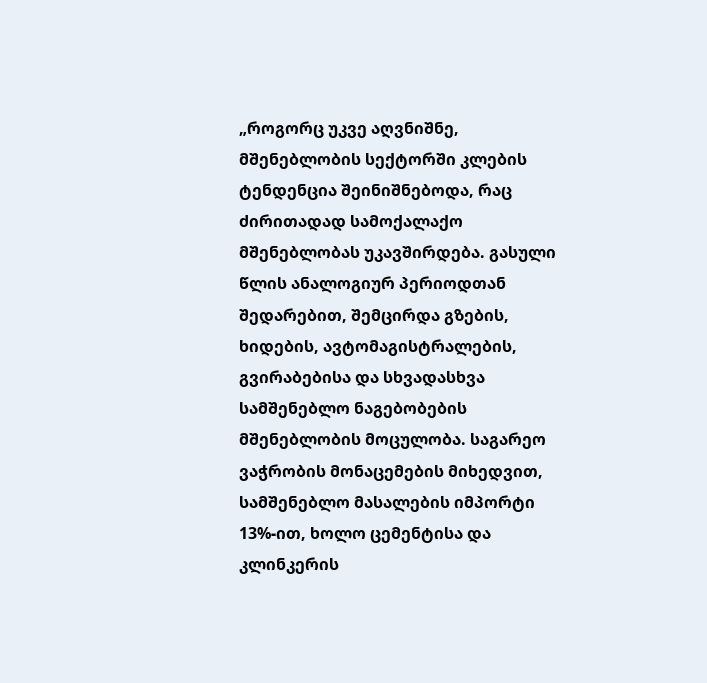„როგორც უკვე აღვნიშნე, მშენებლობის სექტორში კლების ტენდენცია შეინიშნებოდა, რაც ძირითადად სამოქალაქო მშენებლობას უკავშირდება. გასული წლის ანალოგიურ პერიოდთან შედარებით, შემცირდა გზების, ხიდების, ავტომაგისტრალების, გვირაბებისა და სხვადასხვა სამშენებლო ნაგებობების მშენებლობის მოცულობა. საგარეო ვაჭრობის მონაცემების მიხედვით, სამშენებლო მასალების იმპორტი 13%-ით, ხოლო ცემენტისა და კლინკერის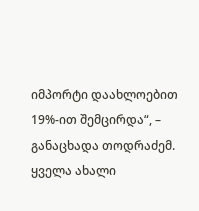იმპორტი დაახლოებით 19%-ით შემცირდა“, – განაცხადა თოდრაძემ.
ყველა ახალი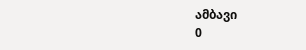ამბავი
0